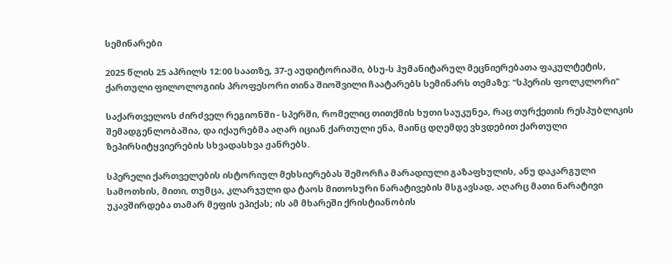სემინარები

2025 წლის 25 აპრილს 12:00 საათზე, 37-ე აუდიტორიაში, ბსუ-ს ჰუმანიტარულ მეცნიერებათა ფაკულტეტის, ქართული ფილოლოგიის პროფესორი თინა შიოშვილი ჩაატარებს სემინარს თემაზე: "სპერის ფოლკლორი"

საქართველოს ძირძველ რეგიონში - სპერში, რომელიც თითქმის ხუთი საუკუნეა, რაც თურქეთის რესპუბლიკის შემადგენლობაშია, და იქაურებმა აღარ იციან ქართული ენა, მაინც დღემდე ვხვდებით ქართული ზეპირსიტყვიერების სხვადასხვა ჟანრებს.

სპერელი ქართველების ისტორიულ მეხსიერებას შემორჩა მარადიული გაზაფხულის, ანუ დაკარგული სამოთხის, მითი, თუმცა, კლარჯული და ტაოს მითოსური ნარატივების მსგავსად, აღარც მათი ნარატივი უკავშირდება თამარ მეფის ეპიქას; ის ამ მხარეში ქრისტიანობის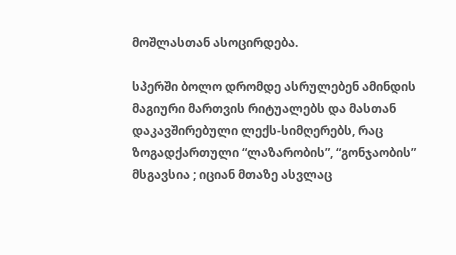მოშლასთან ასოცირდება.

სპერში ბოლო დრომდე ასრულებენ ამინდის მაგიური მართვის რიტუალებს და მასთან დაკავშირებული ლექს-სიმღერებს, რაც ზოგადქართული “ლაზარობის”, “გონჯაობის” მსგავსია ; იციან მთაზე ასვლაც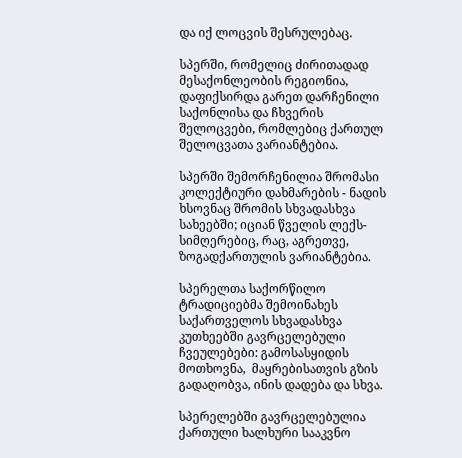და იქ ლოცვის შესრულებაც.

სპერში, რომელიც ძირითადად მესაქონლეობის რეგიონია, დაფიქსირდა გარეთ დარჩენილი საქონლისა და ჩხვერის შელოცვები, რომლებიც ქართულ შელოცვათა ვარიანტებია.

სპერში შემორჩენილია შრომასი კოლექტიური დახმარების - ნადის ხსოვნაც შრომის სხვადასხვა სახეებში; იციან წველის ლექს-სიმღერებიც, რაც, აგრეთვე, ზოგადქართულის ვარიანტებია.

სპერელთა საქორწილო ტრადიციებმა შემოინახეს საქართველოს სხვადასხვა კუთხეებში გავრცელებული ჩვეულებები: გამოსასყიდის მოთხოვნა,  მაყრებისათვის გზის გადაღობვა, ინის დადება და სხვა.

სპერელებში გავრცელებულია ქართული ხალხური სააკვნო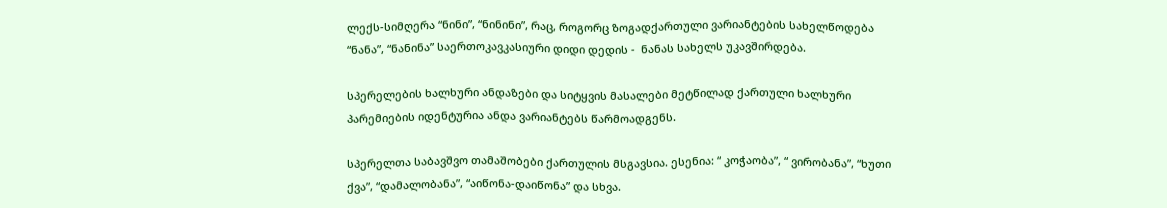ლექს-სიმღერა “ნინი”, “ნინინი”, რაც, როგორც ზოგადქართული ვარიანტების სახელწოდება “ნანა”, “ნანინა” საერთოკავკასიური დიდი დედის -  ნანას სახელს უკავშირდება.

სპერელების ხალხური ანდაზები და სიტყვის მასალები მეტწილად ქართული ხალხური პარემიების იდენტურია ანდა ვარიანტებს წარმოადგენს.

სპერელთა საბავშვო თამაშობები ქართულის მსგავსია. ესენია: “ კოჭაობა”, “ ვირობანა”, “ხუთი ქვა”, “დამალობანა”, “აიწონა-დაიწონა” და სხვა.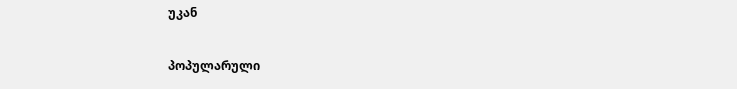უკან

პოპულარული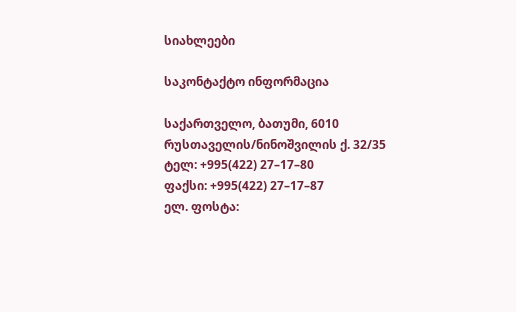სიახლეები

საკონტაქტო ინფორმაცია

საქართველო, ბათუმი, 6010
რუსთაველის/ნინოშვილის ქ. 32/35
ტელ: +995(422) 27–17–80
ფაქსი: +995(422) 27–17–87
ელ. ფოსტა: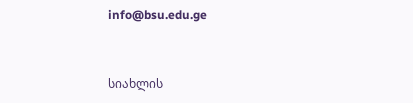info@bsu.edu.ge


სიახლის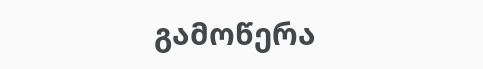გამოწერა